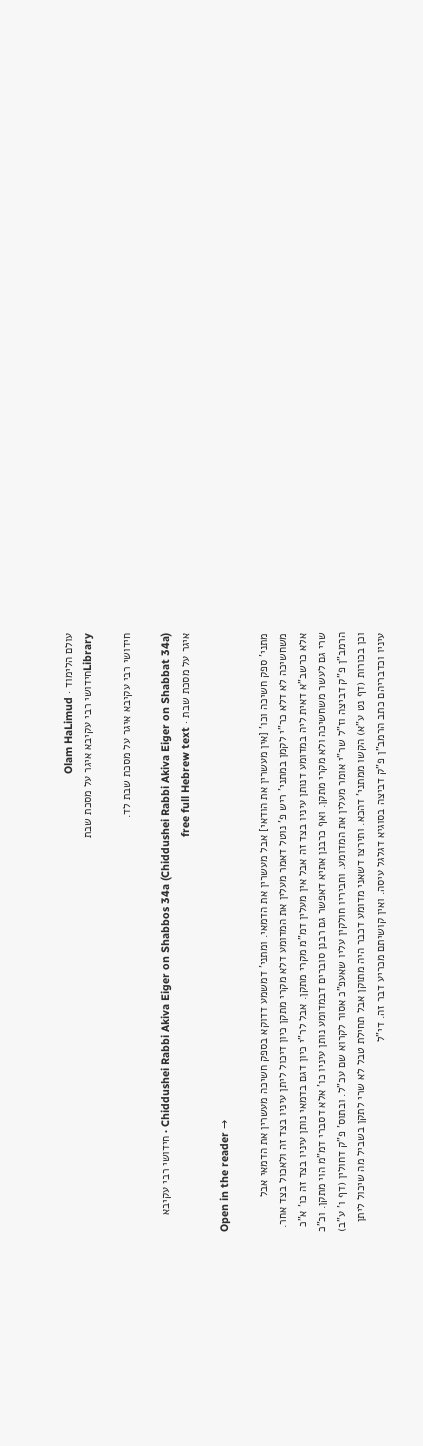עולם הלימוד · Olam HaLimud
Libraryחידושי רבי עקיבא איגר על מסכת שבת

חידושי רבי עקיבא איגר על מסכת שבת לד.

Chiddushei Rabbi Akiva Eiger on Shabbos 34a (Chiddushei Rabbi Akiva Eiger on Shabbat 34a) · חידושי רבי עקיבא איגר על מסכת שבת · free full Hebrew text

Open in the reader →

מתני' ספק חשיכה וכו' [אין מעשרין את הודאי] אבל מעשרין את הדמאי. ומתני' דמשמע דדוקא בספק חשיכה מעשרין את הדמאי אבל משחשיכה לא דלא כר"י לקמן במתני' ריש פ' נוטל דאמר מעלין את המדומע דלא מקרי מתקן כיון דיכול ליתן עיניו בצד זה ולאכול בצד אחר. אלא כרשב"א דאית ליה במדומע דנותן עיניו בצד זה אבל אין מעלין דמ"מ מקרי מתקן. אבל לר"י כיון דגם בדמאי נותן עיניו בצד זה כו' א"כ שרי גם לעשר משחשיכה ולא מקרי מתקן. ואף כרבנן אתיא דאפשר גם רבנן סוברים דבמדומע נותן עיניו כו' אלא דסברי דמ"מ הוי מתקן. וכ"כ הרמב"ן פ"ק דביצה וז"ל שר"י אומר מעלין את המדומע. וחביריו חולקין עליו שאעפ"כ אסור לקרוא שם עכ"ל. ובתוס' פ"ק דחולין (דף ו' ע"ב) וכן בכורות (דף נט ע"א) הקשו ממתני' דהכא. ותירצו דשאני מדומע דכבר היה מתוקן אבל תחילת טבל לא שרי לתקן בשביל מה שיכול ליתן עיניו וכדבריהם כתב הרמב"ן פ"ק דביצה בסוגיא דגלגל עיסה. ואין קושיתם מכריע דבר זה. די"ל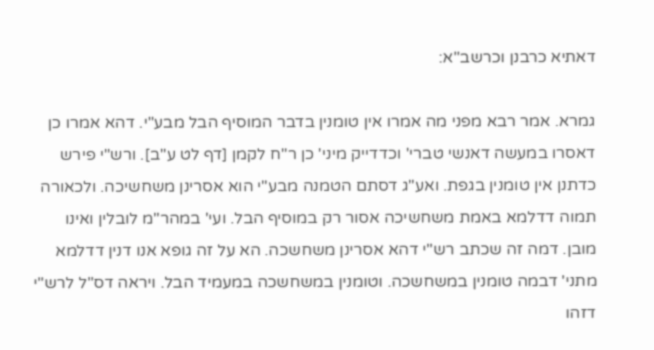דאתיא כרבנן וכרשב"א:

גמרא. אמר רבא מפני מה אמרו אין טומנין בדבר המוסיף הבל מבע"י. דהא אמרו כן דאסרו במעשה דאנשי טברי' וכדדייק מיני' כן ר"ח לקמן [דף לט ע"ב]. ורש"י פירש כדתנן אין טומנין בגפת. ואע"ג דסתם הטמנה מבע"י הוא אסרינן משחשיכה. ולכאורה תמוה דדלמא באמת משחשיכה אסור רק במוסיף הבל. ועי' במהר"מ לובלין ואינו מובן. דמה זה שכתב רש"י דהא אסרינן משחשכה. הא על זה גופא אנו דנין דדלמא מתני' דבמה טומנין במשחשכה. וטומנין במשחשכה במעמיד הבל. ויראה דס"ל לרש"י דזהו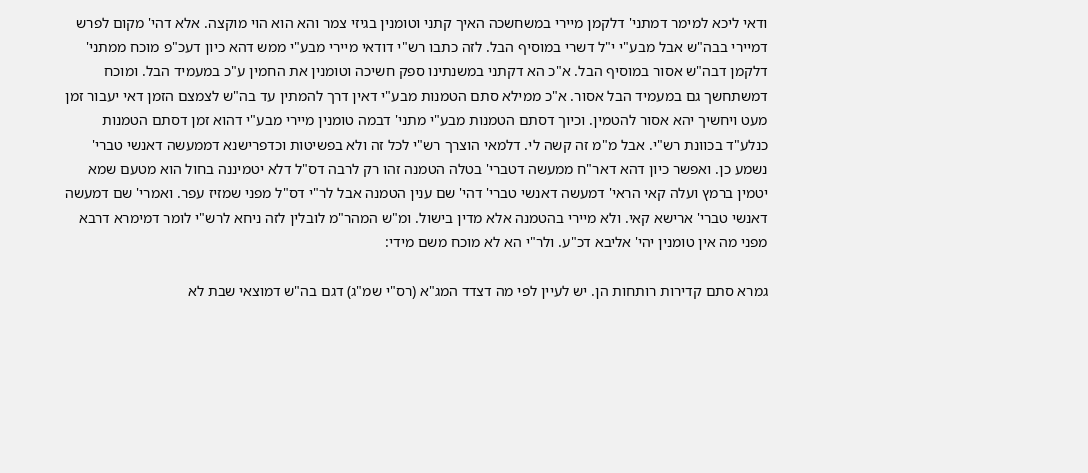ודאי ליכא למימר דמתני' דלקמן מיירי במשחשכה האיך קתני וטומנין בגיזי צמר והא הוא הוי מוקצה. אלא דהי' מקום לפרש דמיירי בבה"ש אבל מבע"י י"ל דשרי במוסיף הבל. לזה כתבו רש"י דודאי מיירי מבע"י ממש דהא כיון דעכ"פ מוכח ממתני' דלקמן דבה"ש אסור במוסיף הבל. א"כ הא דקתני במשנתינו ספק חשיכה וטומנין את החמין ע"כ במעמיד הבל. ומוכח דמשתחשך גם במעמיד הבל אסור. א"כ ממילא סתם הטמנות מבע"י דאין דרך להמתין עד בה"ש לצמצם הזמן דאי יעבור זמן מעט ויחשיך יהא אסור להטמין. וכיוך דסתם הטמנות מבע"י מתני' דבמה טומנין מיירי מבע"י דהוא זמן דסתם הטמנות כנלע"ד בכוונת רש"י. אבל מ"מ זה קשה לי. דלמאי הוצרך רש"י לכל זה ולא בפשיטות וכדפרישנא דממעשה דאנשי טברי' נשמע כן. ואפשר כיון דהא דאר"ח ממעשה דטברי' בטלה הטמנה זהו רק לרבה דס"ל דלא יטמיננה בחול הוא מטעם שמא יטמין ברמץ ועלה קאי הראי' דמעשה דאנשי טברי' דהי' שם ענין הטמנה אבל לר"י דס"ל מפני שמזיז עפר. ואמרי' שם דמעשה דאנשי טברי' ארישא קאי. ולא מיירי בהטמנה אלא מדין בישול. ומ"ש המהר"מ לובלין לזה ניחא לרש"י לומר דמימרא דרבא מפני מה אין טומנין יהי' אליבא דכ"ע. ולר"י הא לא מוכח משם מידי:

גמרא סתם קדירות רותחות הן. יש לעיין לפי מה דצדד המג"א (רס"י שמ"ג) דגם בה"ש דמוצאי שבת לא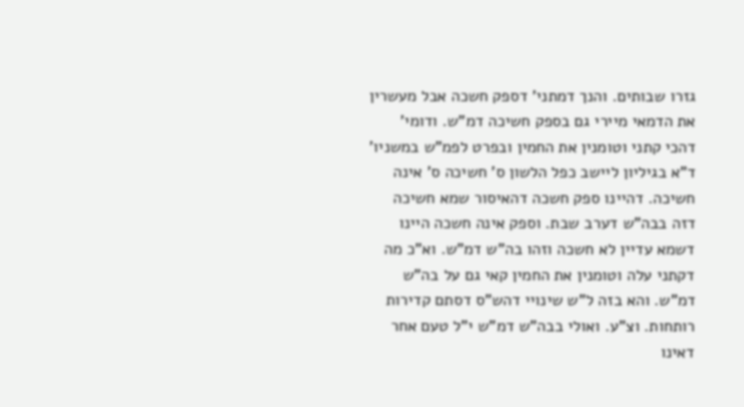גזרו שבותים. והנך דמתני' דספק חשכה אבל מעשרין את הדמאי מיירי גם בספק חשיכה דמ"ש. ודומי' דהכי קתני וטומנין את החמין ובפרט לפמ"ש במשניו' ד"א בגיליון ליישב כפל הלשון ס' חשיכה ס' אינה חשיכה. דהיינו ספק חשכה דהאיסור שמא חשיכה דזה בבה"ש דערב שבת. וספק אינה חשכה היינו דשמא עדיין לא חשכה וזהו בה"ש דמ"ש. וא"כ מה דקתני עלה וטומנין את החמין קאי גם על בה"ש דמ"ש. והא בזה ל"ש שינויי דהש"ס דסתם קדירות רותחות. וצ"ע. ואולי בבה"ש דמ"ש י"ל טעם אחר דאינו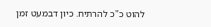להוט כ"כ להרתיח. כיון דבמעט זמן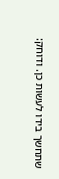שתחשך בידו לעשות כן. ודוחק: